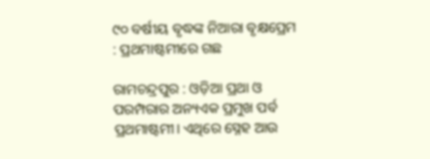୯୦ ବର୍ଷୀୟ ବୃଦ୍ଧଙ୍କ ନିଆରା ବୃକ୍ଷପ୍ରେମ : ପ୍ରଥମାଷ୍ଟମୀରେ ଗଛ

ରାମଚନ୍ଦ୍ରପୁର : ଓଡ଼ିଆ ପ୍ରଥା ଓ ପରମ୍ପରାର ଅନ୍ୟଏକ ପ୍ରମୁଖ ପର୍ବ ପ୍ରଥମାଷ୍ଟମୀ। ଏଥିରେ ସ୍ନେହ ଆଉ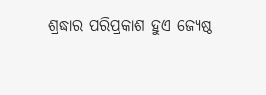ଶ୍ରଦ୍ଧାର ପରିପ୍ରକାଶ ହୁଏ ଜ୍ୟେଷ୍ଠ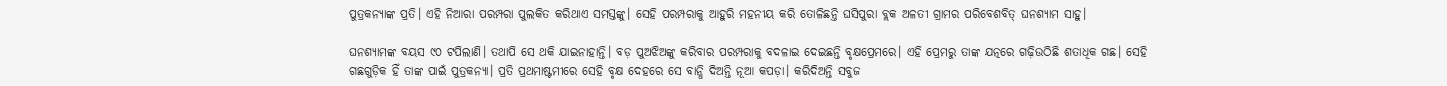ପୁତ୍ରକନ୍ୟାଙ୍କ ପ୍ରତି। ଏହି ନିଆରା ପରମ୍ପରା ପୁଲକିତ କରିଥାଏ ସମସ୍ତଙ୍କୁ। ସେହି ପରମ୍ପରାକୁ ଆହୁରି ମହନୀୟ କରି ତୋଳିଛନ୍ତି ଘସିପୁରା ବ୍ଲକ ଅଳତୀ ଗ୍ରାମର ପରିବେଶବିତ୍‌ ଘନଶ୍ୟାମ ସାହୁ।

ଘନଶ୍ୟାମଙ୍କ ବୟସ ୯୦ ଟପିଲାଣି। ତଥାପି ସେ ଥକି ଯାଇନାହାନ୍ତି। ବଡ଼ ପୁଅଝିଅଙ୍କୁ କରିବାର ପରମ୍ପରାକୁ ବଦଳାଇ ଦେଇଛନ୍ତି ବୃକ୍ଷପ୍ରେମରେ। ଏହି ପ୍ରେମରୁ ତାଙ୍କ ଯତ୍ନରେ ଗଢ଼ିଉଠିଛି ଶତାଧିକ ଗଛ। ସେହି ଗଛଗୁଡ଼ିକ ହିଁ ତାଙ୍କ ପାଇଁ ପୁତ୍ରକନ୍ୟା। ପ୍ରତି ପ୍ରଥମାଷ୍ଟମୀରେ ସେହି ବୃକ୍ଷ ଦେହରେ ସେ ବାନ୍ଧି ଦିଅନ୍ତି ନୂଆ କପଡ଼ା। କରିଦିଅନ୍ତି ସବୁଜ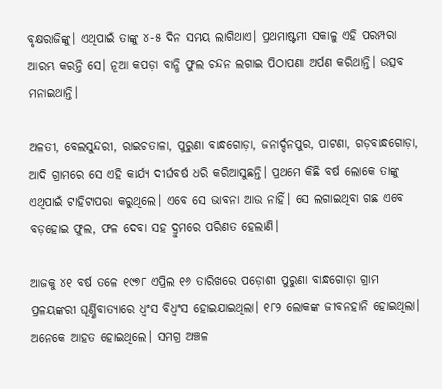ବୃକ୍ଷରାଜିଙ୍କୁ। ଏଥିପାଇଁ ତାଙ୍କୁ ୪-୫ ଦିନ ସମୟ ଲାଗିଥାଏ। ପ୍ରଥମାଷ୍ଟମୀ ସକାଳୁ ଏହି ପରମ୍ପରା ଆରମ୍ଭ କରନ୍ତି ସେ। ନୂଆ କପଡ଼ା ବାନ୍ଧି ଫୁଲ ଚନ୍ଦନ ଲଗାଇ ପିଠାପଣା ଅର୍ପଣ କରିଥାନ୍ତି। ଉତ୍ସବ ମନାଇଥାନ୍ତି।

ଅଳତୀ, ବେଲସୁନ୍ଦରୀ, ରାଇଚତାଳା, ପୁରୁଣା ବାନ୍ଧଗୋଡ଼ା, ଜନାର୍ଦ୍ଦନପୁର, ପାଟଣା, ଗଡ଼ବାନ୍ଧଗୋଡ଼ା, ଆଦି ଗ୍ରାମରେ ସେ ଏହି କାର୍ଯ୍ୟ ଦୀର୍ଘବର୍ଷ ଧରି କରିଆସୁଛନ୍ତି। ପ୍ରଥମେ କିଛି ବ‌ର୍ଷ ଲୋକେ ତାଙ୍କୁ ଏଥିପାଇଁ ଟାହିଟାପରା କରୁଥିଲେ। ଏବେ ସେ ଭାବନା ଆଉ ନାହିଁ। ସେ ଲଗାଇଥିବା ଗଛ ଏବେ ବଡ଼ହୋଇ ଫୁଲ, ଫଳ ଦେବା ସହ ଦ୍ରୁମରେ ପରିଣତ ହେଲାଣି।

ଆଜକୁ ୪୧ ବ‌ର୍ଷ ତଳେ ୧୯୭୮ ଏପ୍ରିଲ ୧୬ ତାରିଖରେ ପଡ଼ୋଶୀ ପୁରୁଣା ବାନ୍ଧଗୋଡ଼ା ଗ୍ରାମ ପ୍ରଳୟଙ୍କରୀ ଘୂର୍ଣ୍ଣିବାତ୍ୟାରେ ଧ୍ବଂସ ବିଧ୍ବଂସ ହୋଇଯାଇଥିଲା। ୧୮୨ ଲୋକଙ୍କ ଜୀବନହାନି ହୋଇଥିଲା। ଅନେକେ ଆହତ ହୋଇଥିଲେ। ସମଗ୍ର ଅଞ୍ଚଳ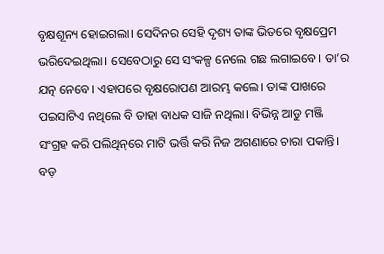ବୃକ୍ଷଶୂନ୍ୟ ହୋଇଗଲା। ସେଦିନର ସେହି ଦୃଶ୍ୟ ତାଙ୍କ ଭିତରେ ବୃକ୍ଷପ୍ରେମ ଭରିଦେଇଥିଲା। ସେବେଠାରୁ ସେ ସଂକଳ୍ପ ନେଲେ ଗଛ ଲଗାଇବେ। ତା’ର ଯତ୍ନ ନେବେ। ଏହାପରେ ବୃକ୍ଷରୋପଣ ଆରମ୍ଭ କଲେ। ତାଙ୍କ ପାଖରେ ପଇସାଟିଏ ନଥିଲେ ବି ତାହା ବାଧକ ସାଜି ନଥିଲା। ବିଭିନ୍ନ ଆଡୁ ମଞ୍ଜି ସଂଗ୍ରହ କରି ପଲିଥିନ୍‌ରେ ମାଟି ଭର୍ତ୍ତି କରି ନିଜ ଅଗଣାରେ ଚାରା ପକାନ୍ତି। ବଡ଼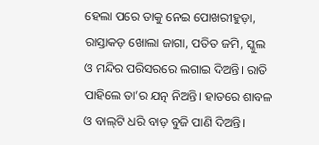ହେଲା ପରେ ତାକୁ ନେଇ ପୋଖରୀହୁଡ଼ା, ରାସ୍ତାକଡ଼ ଖୋଲା ଜାଗା, ପତିତ ଜମି, ସ୍କୁଲ ଓ ମନ୍ଦିର ପରିସରରେ ଲଗାଇ ଦିଅନ୍ତି। ରାତି ପାହିଲେ ତା’ର ଯତ୍ନ ନିଅନ୍ତି। ହାତରେ ଶାବଳ ଓ ବାଲ୍‌ଟି ଧରି ବାଡ଼ ବୁଜି ପାଣି ଦିଅନ୍ତି।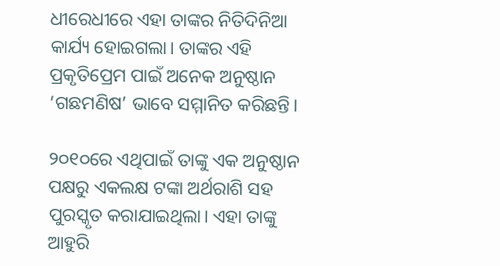ଧୀରେଧୀରେ ଏହା ତାଙ୍କର ନିତିଦିନିଆ କାର୍ଯ୍ୟ ହୋଇଗଲା। ତାଙ୍କର ଏହି ପ୍ରକୃତିପ୍ରେମ ପାଇଁ ଅନେକ ଅନୁଷ୍ଠାନ ‘ଗଛମଣିଷ’ ଭାବେ ସମ୍ମାନିତ କରିଛନ୍ତି।

୨୦୧୦ରେ ଏଥିପାଇଁ ତାଙ୍କୁ ଏକ ଅନୁଷ୍ଠାନ ପକ୍ଷରୁ ଏକଲକ୍ଷ ଟଙ୍କା ଅର୍ଥରାଶି ସହ ପୁରସ୍କୃତ କରାଯାଇଥିଲା। ଏହା ତାଙ୍କୁ ଆହୁରି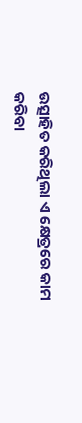ଉତ୍ସାହିତ କରିଥିଲା ଏ କ୍ଷେତ୍ରରେ କାମ କରିବା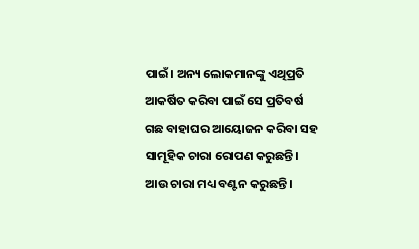ପାଇଁ। ଅନ୍ୟ ଲୋକମାନଙ୍କୁ ଏଥିପ୍ରତି ଆକର୍ଷିତ କରିବା ପାଇଁ ସେ ପ୍ରତିବର୍ଷ ଗଛ ବାହାଘର ଆୟୋଜନ କରିବା ସହ ସାମୂହିକ ଚାରା ରୋପଣ କରୁଛନ୍ତି। ଆଉ ଚାରା ମଧ୍ୟ ବଣ୍ଟନ କରୁଛନ୍ତି।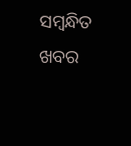ସମ୍ବନ୍ଧିତ ଖବର